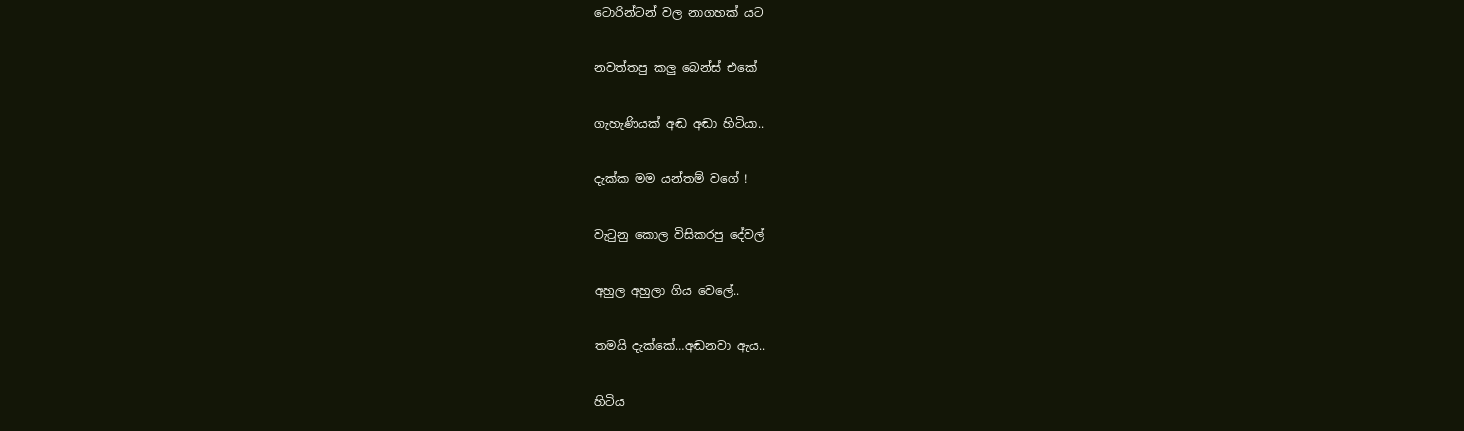ටොරින්ටන් වල නාගහක් යට

නවත්තපු කලු බෙන්ස් එකේ

ගැහැණියක් අඬ අඬා හිටියා..

දැක්ක මම යන්තම් වගේ !

වැටුනු කොල විසිකරපු දේවල්

අහුල අහුලා ගිය වෙලේ..

තමයි දැක්කේ…අඬනවා ඇය..

හිටිය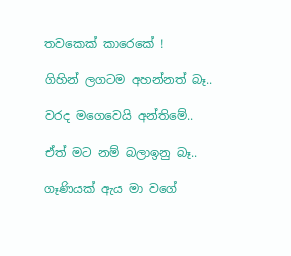තවකෙක් කාරෙකේ !

ගිහින් ලගටම අහන්නත් බෑ..

වරද මගෙවෙයි අන්තිමේ..

ඒත් මට නම් බලාඉනු බෑ..

ගෑණියක් ඇය මා වගේ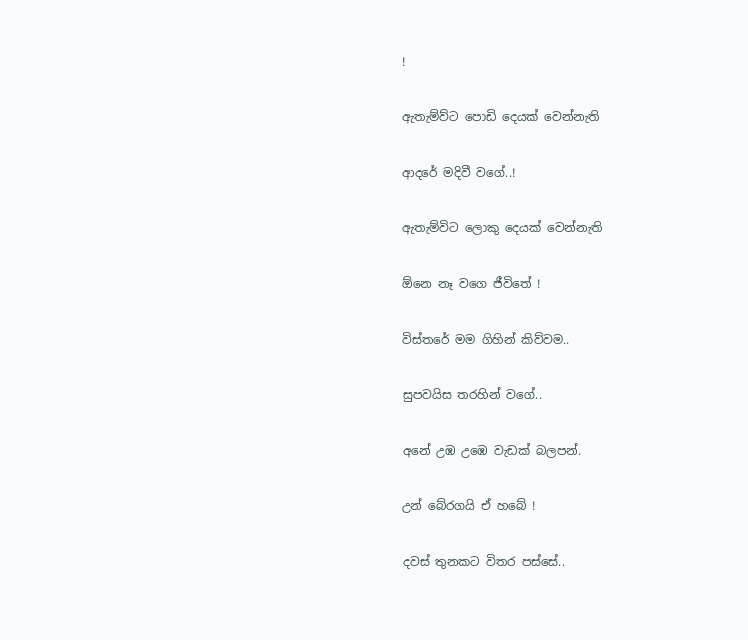!

ඇතැම්ව්ට පොඩි දෙයක් වෙන්නැති

ආදරේ මදිවී වගේ..!

ඇතැම්විට ලොකු දෙයක් වෙන්නැති

ඕනෙ නෑ වගෙ ජීවිතේ !

විස්තරේ මම ගිහින් කිව්වම..

සුපවයිස තරහින් වගේ..

අනේ උඹ උඹෙ වැඩක් බලපන්.

උන් බේරගයි ඒ හබේ !

දවස් තුනකට විතර පස්සේ..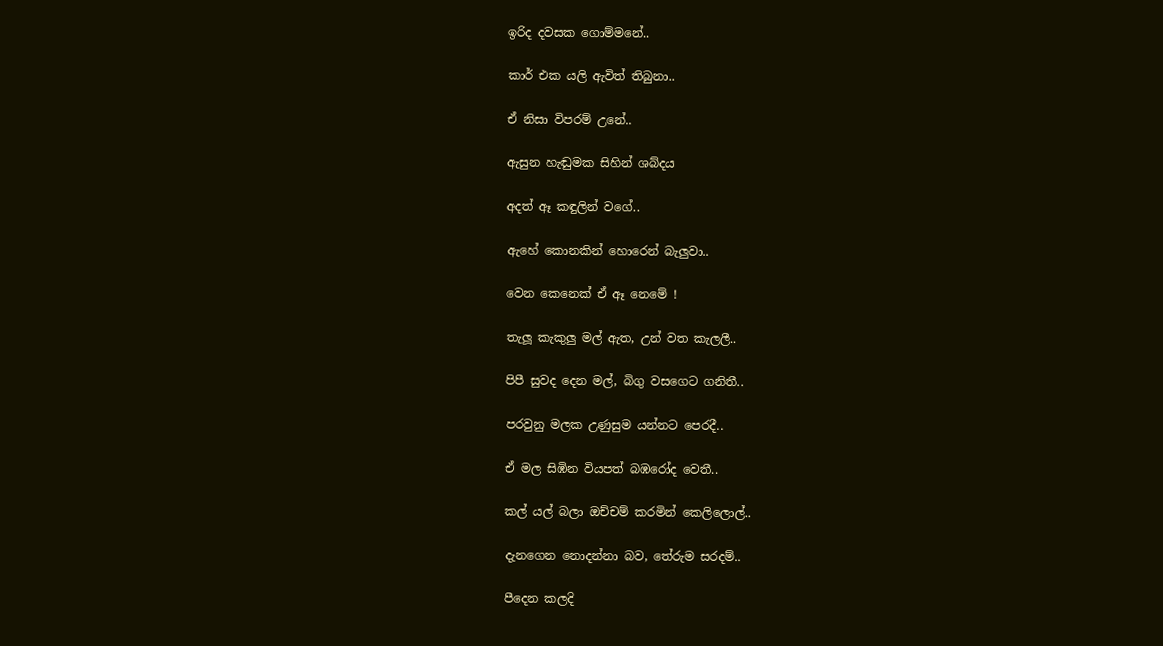ඉරිද දවසක ගොම්මනේ..

කාර් එක යලි ඇවිත් තිබුනා..

ඒ නිසා විපරම් උනේ..

ඇසුන හැඬුමක සිහින් ශබ්දය

අදත් ඈ කඳුලින් වගේ..

ඇහේ කොනකින් හොරෙන් බැලුවා..

වෙන කෙනෙක් ඒ ඈ නෙමේ !

තැලූ කැකුලු මල් ඇත, උන් වත කැලලී..

පිපී සුවද දෙන මල්, බිගු වසගෙට ගනිතී..

පරවුනු මලක උණුසුම යන්නට පෙරදී..

ඒ මල සිඹින වියපත් බඹරෝද වෙතී..

කල් යල් බලා ඔච්චම් කරමින් කෙලිලොල්..

දැනගෙන නොදන්නා බව, තේරුම සරදම්..

පීදෙන කලදි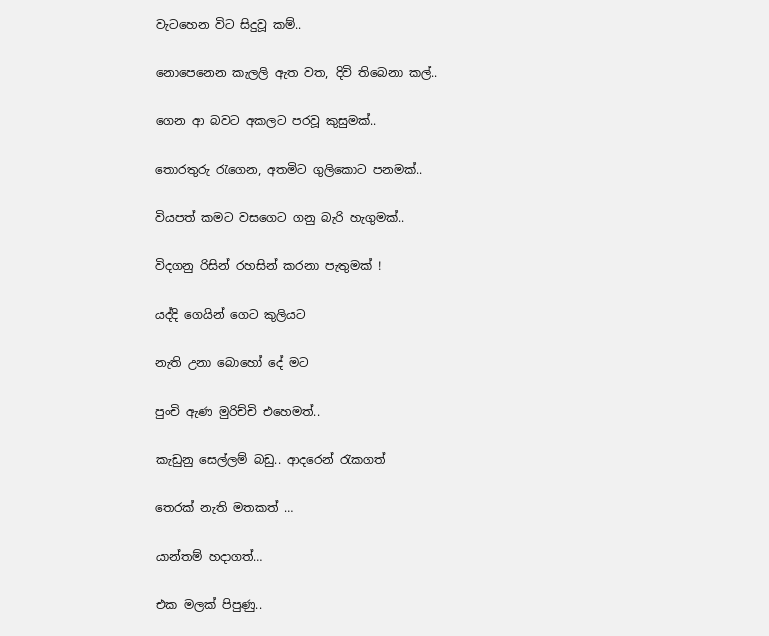වැටහෙන විට සිදුවූ කම්..

නොපෙනෙන කැලලි ඇත වත, දිවි තිබෙනා කල්..

ගෙන ආ බවට අකලට පරවූ කුසුමක්..

තොරතුරු රැගෙන, අතමිට ගුලිකොට පනමක්..

වියපත් කමට වසගෙට ගනු බැරි හැගුමක්..

විදගනු රිසින් රහසින් කරනා පැතුමක් !

යද්දි ගෙයින් ගෙට කුලියට

නැති උනා බොහෝ දේ මට

පුංචි ඇණ මුරිච්චි එහෙමත්..

කැඩුනු සෙල්ලම් බඩු.. ආදරෙන් රැකගත්

තෙරක් නැති මතකත් …

යාන්තම් හදාගත්…

එක මලක් පිපුණු..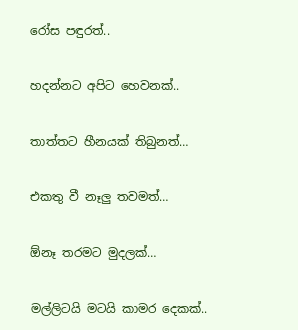රෝස පඳුරත්..

හදන්නට අපිට හෙවනක්..

තාත්තට හීනයක් තිබුනත්…

එකතු වී නෑලු තවමත්…

ඕනෑ තරමට මුදලක්…

මල්ලිටයි මටයි කාමර දෙකක්..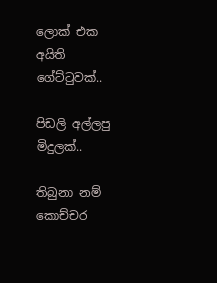ලොක් එක අයිති ගේට්ටුවක්..

පිඩලි අල්ලපු මිදුලක්..

තිබුනා නම් කොච්චර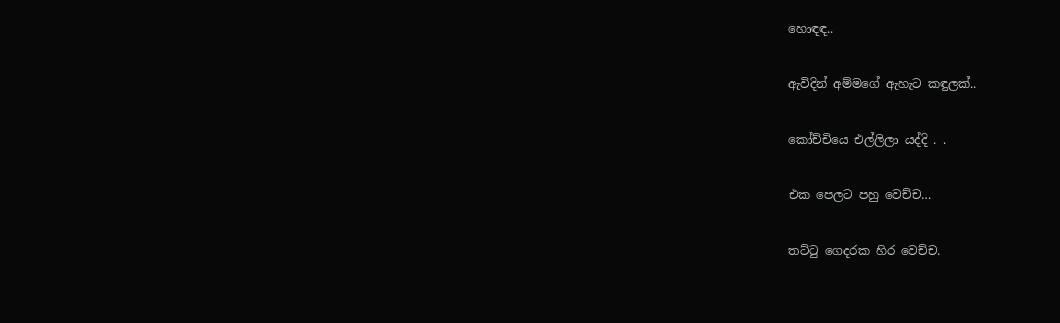හොඳඳ..

ඇවිදින් අම්මගේ ඇහැට කඳුලක්..

කෝච්චියෙ එල්ලිලා යද්දි . .

එක පෙලට පහු වෙච්ච…

තට්ටු ගෙදරක හිර වෙච්ච.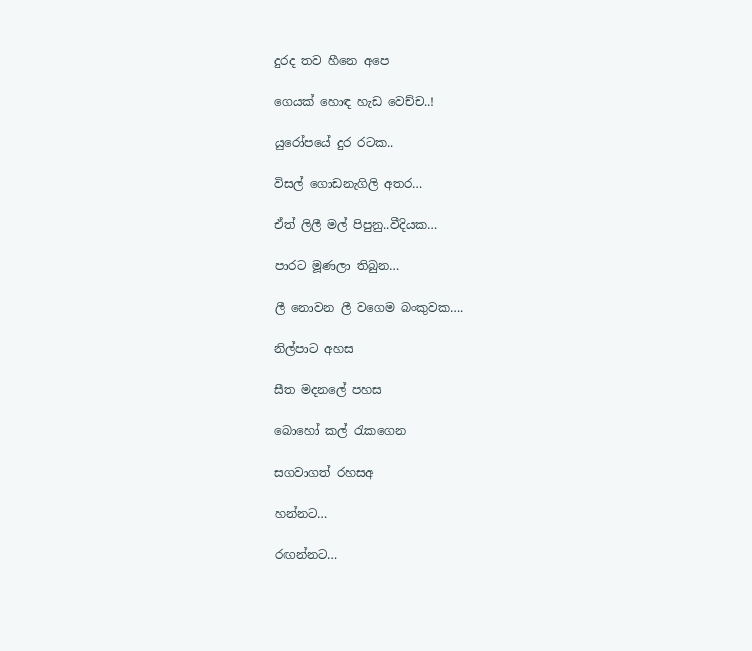දුරද තව හීනෙ අපෙ

ගෙයක් හොඳ හැඩ වෙච්ච..!

යුරෝපයේ දුර රටක..

විසල් ගොඩනැගිලි අතර…

ඒත් ලිලී මල් පිපුනු..වීදියක…

පාරට මූණලා තිබුන…

ලී නොවන ලී වගෙම බංකුවක….

නිල්පාට අහස

සීත මදනලේ පහස

බොහෝ කල් රැකගෙන

සගවාගත් රහසඅ

හන්නට…

රඟන්නට…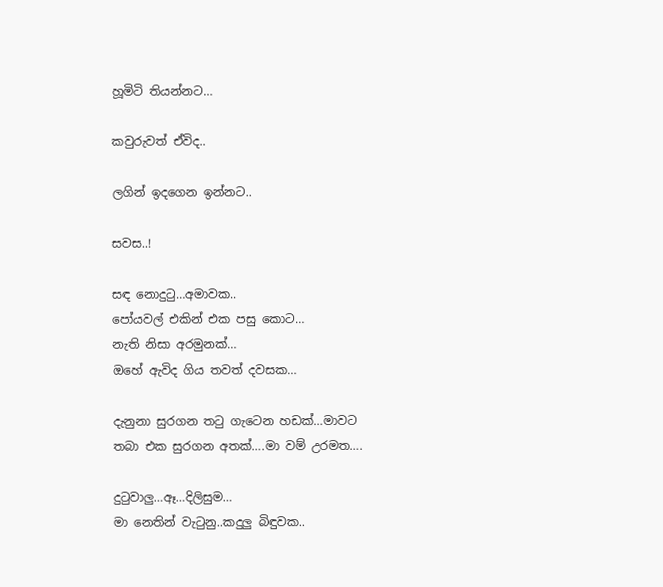හූමිටි තියන්නට…

කවුරුවත් ඒවිද..

ලගින් ඉදගෙන ඉන්නට..

සවස..!

සඳ නොදුටු…අමාවක..
පෝයවල් එකින් එක පසු කොට…
නැති නිසා අරමුනක්…
ඔහේ ඇවිද ගිය තවත් දවසක…

දැනුනා සුරගන තටු ගැටෙන හඩක්…මාවට
තබා එක සුරගන අතක්….මා වම් උරමත….

දුටුවාලු…ඈ…දිලිසුම…
මා නෙතින් වැටුනු..කදුලු බිඳුවක..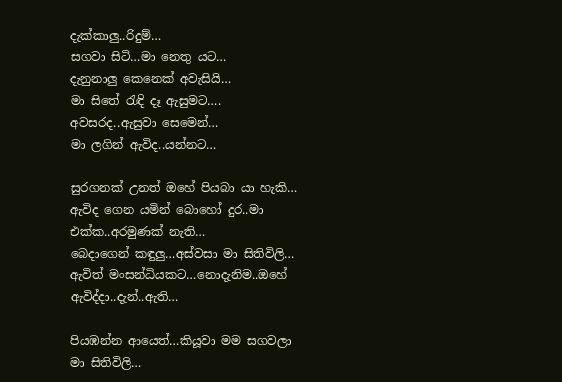දැක්කාලු..රිදුම්…
සගවා සිටි…මා නෙතු යට…
දැනුනාලු කෙනෙක් අවැසියි…
මා සිතේ රැඳි දෑ ඇසුමට….
අවසරද..ඇසුවා සෙමෙන්…
මා ලගින් ඇවිද..යන්නට…

සුරගනක් උනත් ඔහේ පියබා යා හැකි…
ඇවිද ගෙන යමින් බොහෝ දුර..මා එක්ක..අරමුණක් නැති…
බෙදාගෙන් කඳුලු…අස්වසා මා සිතිවිලි…
ඇවිත් මංසන්ධියකට…නොදැනිම..ඔහේ ඇවිද්දා..දැන්..ඇති…

පියඹන්න ආයෙත්…කියූවා මම සගවලා මා සිතිවිලි…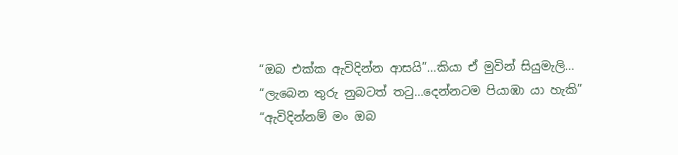“ඔබ එක්ක ඇවිදින්න ආසයි”…කියා ඒ මුවින් සියුමැලි…
“ලැබෙන තුරු නුබටත් තටු…දෙන්නටම පියාඹා යා හැකි”
“ඇවිදින්නම් මං ඔබ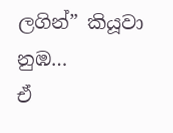ලගින්” කියූවා නුඹ…
ඒ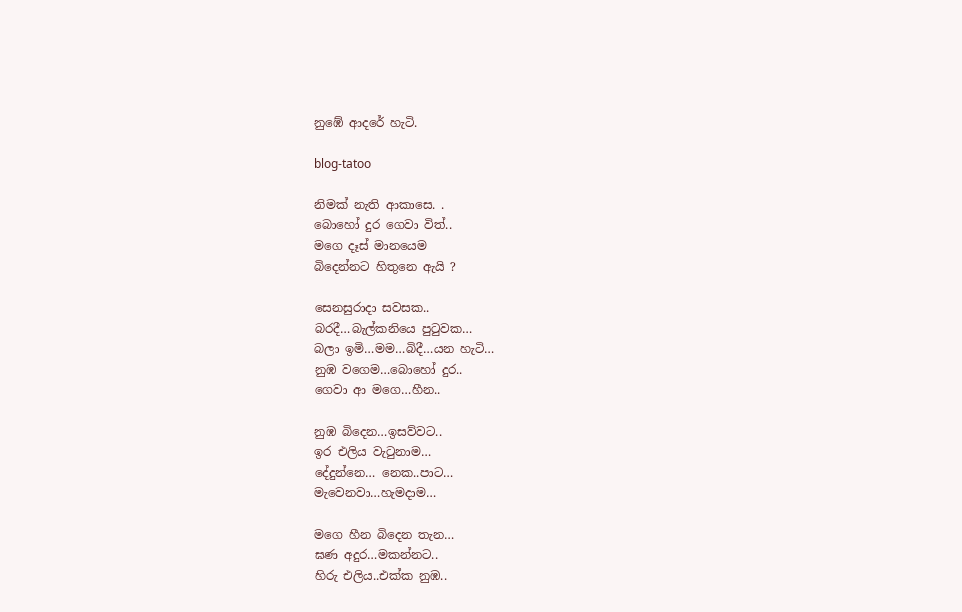නුඹේ ආදරේ හැටි.

blog-tatoo

නිමක් නැති ආකාසෙ. .
බොහෝ දුර ගෙවා විත්..
මගෙ දෑස් මානයෙම
බිදෙන්නට හිතුනෙ ඇයි ?

සෙනසුරාදා සවසක..
බරදී…බැල්කනියෙ පුටුවක…
බලා ඉමි…මම…බිදී…යන හැටි…
නුඹ වගෙම…බොහෝ දුර..
ගෙවා ආ මගෙ…හීන..

නුඹ බිදෙන…ඉසව්වට..
ඉර එලිය වැටුනාම…
දේදුන්නෙ… නෙක..පාට…
මැවෙනවා…හැමදාම…

මගෙ හීන බිදෙන තැන…
ඝණ අදුර…මකන්නට..
හිරු එලිය..එක්ක නුඹ..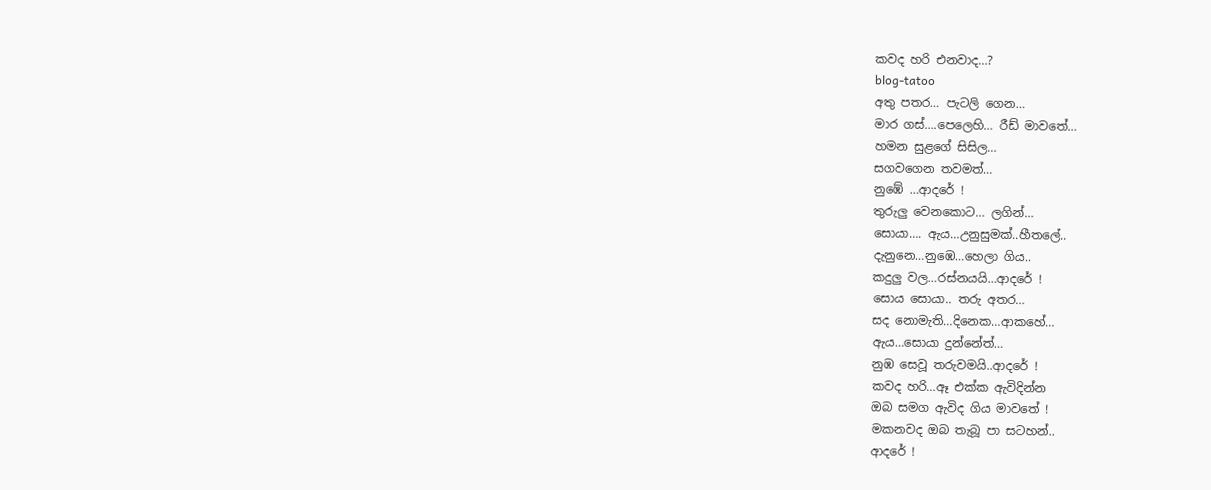කවද හරි එනවාද…?
blog-tatoo
අතු පතර… පැටලි ගෙන…
මාර ගස්….පෙලෙහි… රීඩ් මාවතේ…
හමන සුළගේ සිසිල…
සගවගෙන තවමත්…
නුඹේ …ආදරේ !
තුරුලු වෙනකොට… ලගින්…
සොයා…. ඇය…උනුසුමක්..හීතලේ..
දැනුනෙ…නුඹෙ…හෙලා ගිය..
කදුලු වල…රස්නයයි…ආදරේ !
සොය සොයා.. තරු අතර…
සද නොමැති…දිනෙක…ආකහේ…
ඇය…සොයා දුන්නේත්…
නුඹ සෙවූ තරුවමයි..ආදරේ !
කවද හරි…ඈ එක්ක ඇවිදින්න
ඔබ සමග ඇවිද ගිය මාවතේ !
මකනවද ඔබ තැබූ පා සටහන්..
ආදරේ !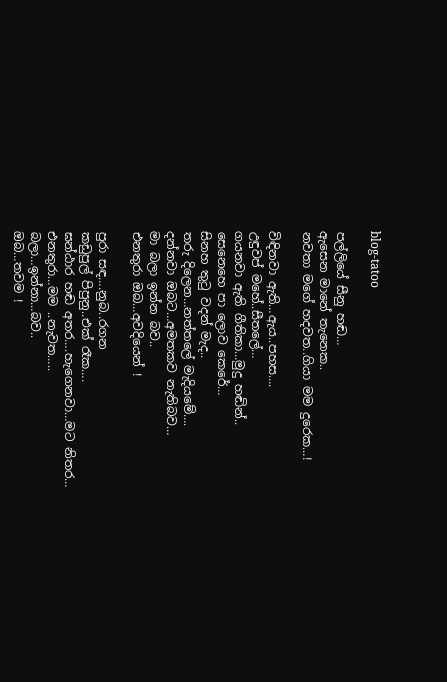blog-tatoo

පල්ලියේ සීනු හඬ…
ඇසෙන මානේ තැනෙක..
නවතා මගේ හදවත..ගියා මම දුරෙක…!

විඳිනවා ඇති…ඇය..පහස….
උඳුවප් මහේ..සීතලේ…
ගයනවා ඇති ගීතිකා…මුදු හඬින්..
සෙනෙහෙ පා ලොව කෙරේ…
සිනහ තුටු වදන් මැද..
තරු දිලෙන…නත්තලේ මැදියමේ….
දන්නවා ඔබට…අමතකව නැතිබව…
මා බලා ඉන්න බව..
එනතුරා ඔබ…අවදියෙන් !

පුරා සඳ….නුබ..රගන
කඩුපුල් පිපුනු..එක් රෑක….
ඝන්ඨාර හඬ අතර….හැගෙනවා…මට නිතර…
එනතුරා…මම ..නැවත…..
බලා…ඉන්නා…බව..
ඔබ…තවම !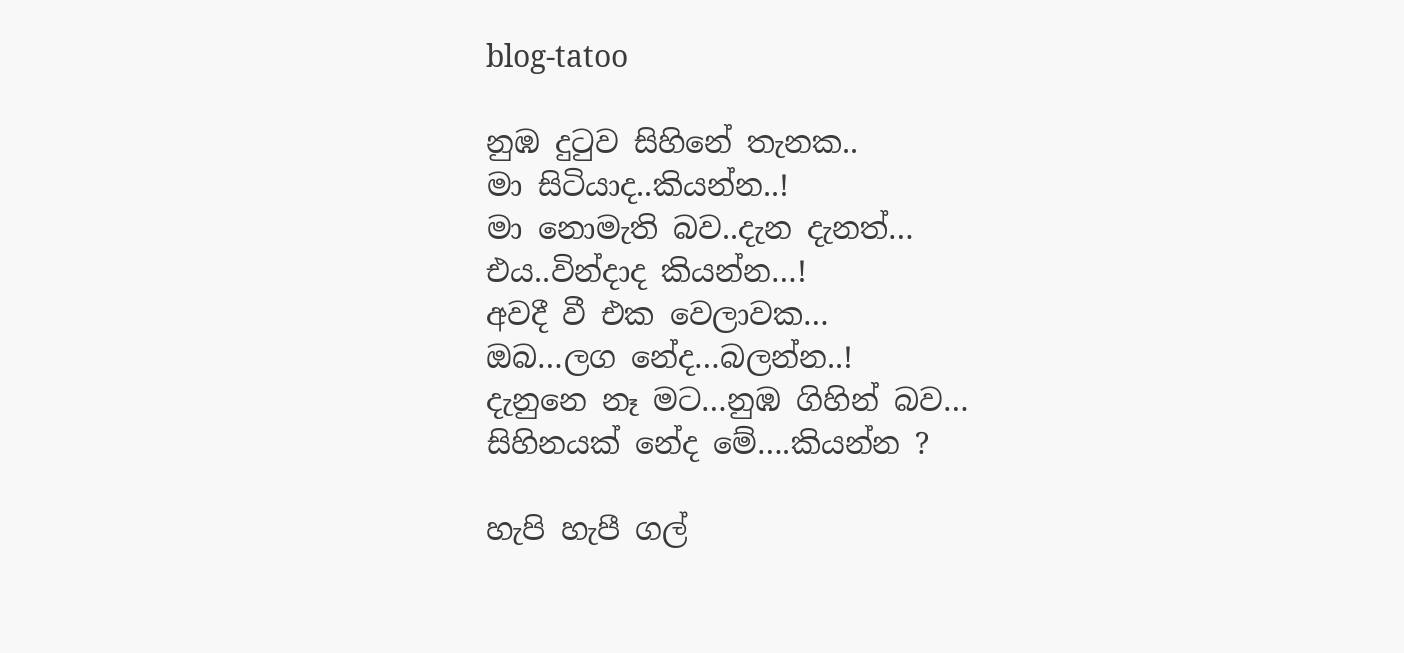blog-tatoo

නුඹ දුටුව සිහිනේ තැනක..
මා සිටියාද..කියන්න..!
මා නොමැති බව..දැන දැනත්…
එය..වින්දාද කියන්න…!
අවදී වී එක වෙලාවක…
ඔබ…ලග නේද…බලන්න..!
දැනුනෙ නෑ මට…නුඹ ගිහින් බව…
සිහිනයක් නේද මේ….කියන්න ?

හැපි හැපී ගල්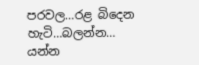පරවල…රළ බිදෙන හැටි…බලන්න…
යන්න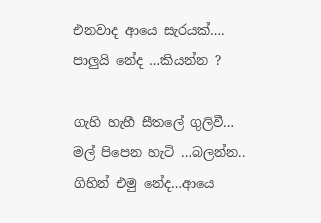එනවාද ආයෙ සැරයක්….
පාලුයි නේද …කියන්න ?

ගැහි හැහී සීතලේ ගුලිවී…
මල් පිපෙන හැටි …බලන්න..
ගිහින් එමු නේද…ආයෙ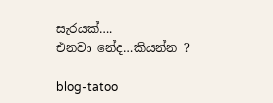සැරයක්….
එනවා නේද…කියන්න ?

blog-tatoo